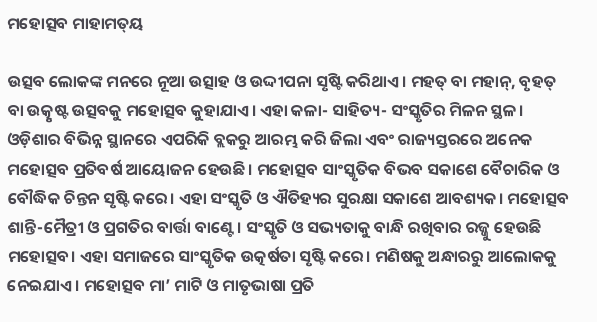ମହୋତ୍ସବ ମାହାମତ୍‌ୟ

ଉତ୍ସବ ଲୋକଙ୍କ ମନରେ ନୂଆ ଉତ୍ସାହ ଓ ଉଦ୍ଦୀପନା ସୃଷ୍ଟି କରିଥାଏ। ମହତ୍‌ ବା ମହାନ୍‌, ବୃହତ୍‌ ବା ଉତ୍କୃଷ୍ଟ ଉତ୍ସବକୁ ମହୋତ୍ସବ କୁହାଯାଏ। ଏହା କଳା- ସାହିତ୍ୟ- ସଂସ୍କୃତିର ମିଳନ ସ୍ଥଳ। ଓଡ଼ିଶାର ବିଭିନ୍ନ ସ୍ଥାନରେ ଏପରିକି ବ୍ଲକରୁ ଆରମ୍ଭ କରି ଜିଲା ଏବଂ ରାଜ୍ୟସ୍ତରରେ ଅନେକ ମହୋତ୍ସବ ପ୍ରତିବର୍ଷ ଆୟୋଜନ ହେଉଛି। ମହୋତ୍ସବ ସାଂସ୍କୃତିକ ବିଭବ ସକାଶେ ବୈଚାରିକ ଓ ବୌଦ୍ଧିକ ଚିନ୍ତନ ସୃଷ୍ଟି କରେ। ଏହା ସଂସ୍କୃତି ଓ ଐତିହ୍ୟର ସୁରକ୍ଷା ସକାଶେ ଆବଶ୍ୟକ। ମହୋତ୍ସବ ଶାନ୍ତି-ମୈତ୍ରୀ ଓ ପ୍ରଗତିର ବାର୍ତ୍ତା ବାଣ୍ଟେ। ସଂସ୍କୃତି ଓ ସଭ୍ୟତାକୁ ବାନ୍ଧି ରଖିବାର ରଜ୍ଜୁ ହେଉଛି ମହୋତ୍ସବ। ଏହା ସମାଜରେ ସାଂସ୍କୃତିକ ଉତ୍କର୍ଷତା ସୃଷ୍ଟି କରେ। ମଣିଷକୁ ଅନ୍ଧାରରୁ ଆଲୋକକୁ ନେଇଯାଏ। ମହୋତ୍ସବ ମା’ ମାଟି ଓ ମାତୃଭାଷା ପ୍ରତି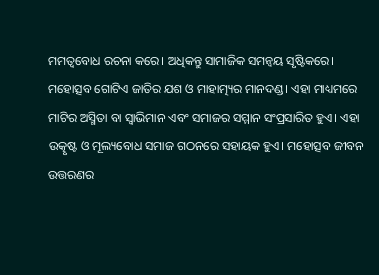ମମତ୍ୱବୋଧ ରଚନା କରେ। ଅଧିକନ୍ତୁ ସାମାଜିକ ସମନ୍ବୟ ସୃଷ୍ଟିକରେ।
ମହୋତ୍ସବ ଗୋଟିଏ ଜାତିର ଯଶ ଓ ମାହାତ୍ମ୍ୟର ମାନଦଣ୍ଡ। ଏହା ମାଧ୍ୟମରେ ମାଟିର ଅସ୍ମିତା ବା ସ୍ବାଭିମାନ ଏବଂ ସମାଜର ସମ୍ମାନ ସଂପ୍ରସାରିତ ହୁଏ। ଏହା ଉତ୍କୃଷ୍ଟ ଓ ମୂଲ୍ୟବୋଧ ସମାଜ ଗଠନରେ ସହାୟକ ହୁଏ। ମହୋତ୍ସବ ଜୀବନ ଉତ୍ତରଣର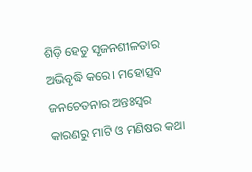ଶିଡ଼ି ହେତୁ ସୃଜନଶୀଳତାର ଅଭିବୃଦ୍ଧି କରେ। ମହୋତ୍ସବ ଜନଚେତନାର ଅନ୍ତଃସ୍ବର କାରଣରୁ ମାଟି ଓ ମଣିଷର କଥା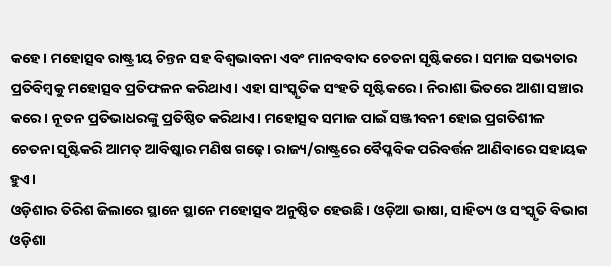କହେ। ମହୋତ୍ସବ ରାଷ୍ଟ୍ରୀୟ ଚିନ୍ତନ ସହ ବିଶ୍ୱଭାବନା ଏବଂ ମାନବବାଦ ଚେତନା ସୃଷ୍ଟିକରେ। ସମାଜ ସଭ୍ୟତାର ପ୍ରତିବିମ୍ବକୁ ମହୋତ୍ସବ ପ୍ରତିଫଳନ କରିଥାଏ। ଏହା ସାଂସ୍କୃତିକ ସଂହତି ସୃଷ୍ଟିକରେ। ନିରାଶା ଭିତରେ ଆଶା ସଞ୍ଚାର କରେ। ନୂତନ ପ୍ରତିଭାଧରଙ୍କୁ ପ୍ରତିଷ୍ଠିତ କରିଥାଏ। ମହୋତ୍ସବ ସମାଜ ପାଇଁ ସଞ୍ଜୀବନୀ ହୋଇ ପ୍ରଗତିଶୀଳ ଚେତନା ସୃଷ୍ଟିକରି ଆମତ୍ ଆବିଷ୍କାର ମଣିଷ ଗଢ଼େ। ରାଜ୍ୟ/ରାଷ୍ଟ୍ରରେ ବୈପ୍ଳବିକ ପରିବର୍ତ୍ତନ ଆଣିବାରେ ସହାୟକ ହୁଏ।
ଓଡ଼ିଶାର ତିରିଶ ଜିଲାରେ ସ୍ଥାନେ ସ୍ଥାନେ ମହୋତ୍ସବ ଅନୁଷ୍ଠିତ ହେଉଛି। ଓଡ଼ିଆ ଭାଷା, ସାହିତ୍ୟ ଓ ସଂସ୍କୃତି ବିଭାଗ ଓଡ଼ିଶା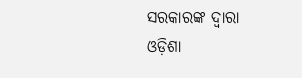ସରକାରଙ୍କ ଦ୍ୱାରା ଓଡ଼ିଶା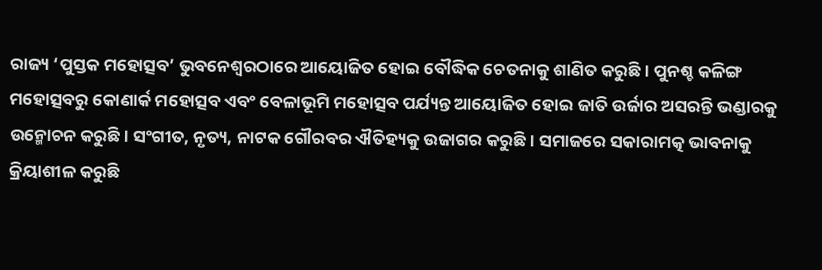ରାଜ୍ୟ ‘ପୁସ୍ତକ ମହୋତ୍ସବ’ ଭୁବନେଶ୍ୱରଠାରେ ଆୟୋଜିତ ହୋଇ ବୌଦ୍ଧିକ ଚେତନାକୁ ଶାଣିତ କରୁଛି। ପୁନଶ୍ଚ କଳିଙ୍ଗ ମହୋତ୍ସବରୁ କୋଣାର୍କ ମହୋତ୍ସବ ଏବଂ ବେଳାଭୂମି ମହୋତ୍ସବ ପର୍ଯ୍ୟନ୍ତ ଆୟୋଜିତ ହୋଇ ଜାତି ଉର୍ଜାର ଅସରନ୍ତି ଭଣ୍ଡାରକୁ ଉନ୍ମୋଚନ କରୁଛି। ସଂଗୀତ, ନୃତ୍ୟ, ନାଟକ ଗୌରବର ଐତିହ୍ୟକୁ ଉଜାଗର କରୁଛି। ସମାଜରେ ସକାରାମତ୍କ ଭାବନାକୁ କ୍ରିୟାଶୀଳ କରୁଛି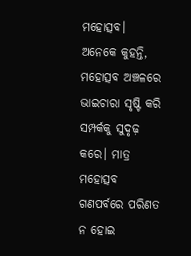ମହୋତ୍ସବ।
ଅନେକେ କୁହନ୍ତି, ମହୋତ୍ସବ ଅଞ୍ଚଳରେ ଭାଇଚାରା ସୃଷ୍ଟି କରି ସମ୍ପର୍କକୁ ସୁଦୃଢ଼ କରେ। ମାତ୍ର ମହୋତ୍ସବ ଗଣପର୍ବରେ ପରିଣତ ନ ହୋଇ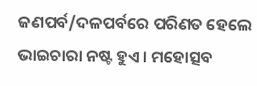ଜଣପର୍ବ/ଦଳପର୍ବରେ ପରିଣତ ହେଲେ ଭାଇଚାରା ନଷ୍ଟ ହୁଏ। ମହୋତ୍ସବ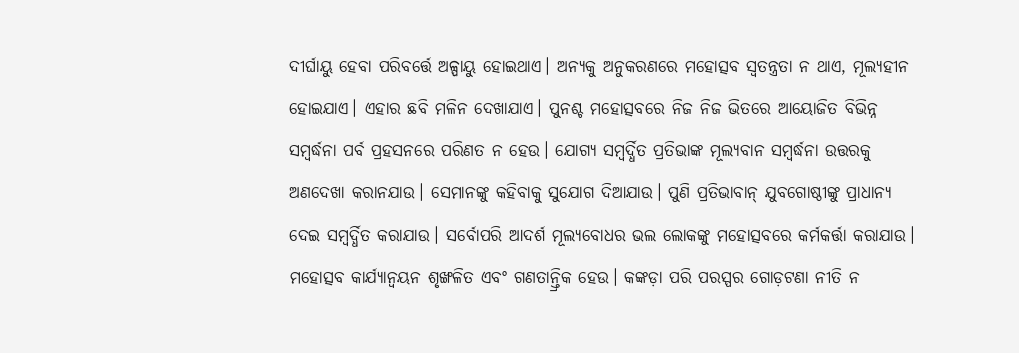ଦୀର୍ଘାୟୁ ହେବା ପରିବର୍ତ୍ତେ ଅଳ୍ପାୟୁ ହୋଇଥାଏ। ଅନ୍ୟକୁ ଅନୁକରଣରେ ମହୋତ୍ସବ ସ୍ବତନ୍ତ୍ରତା ନ ଥାଏ, ମୂଲ୍ୟହୀନ ହୋଇଯାଏ। ଏହାର ଛବି ମଳିନ ଦେଖାଯାଏ। ପୁନଶ୍ଚ ମହୋତ୍ସବରେ ନିଜ ନିଜ ଭିତରେ ଆୟୋଜିତ ବିଭିନ୍ନ ସମ୍ବର୍ଦ୍ଧନା ପର୍ବ ପ୍ରହସନରେ ପରିଣତ ନ ହେଉ। ଯୋଗ୍ୟ ସମ୍ବର୍ଦ୍ଧିତ ପ୍ରତିଭାଙ୍କ ମୂଲ୍ୟବାନ ସମ୍ବର୍ଦ୍ଧନା ଉତ୍ତରକୁ ଅଣଦେଖା କରାନଯାଉ। ସେମାନଙ୍କୁ କହିବାକୁ ସୁଯୋଗ ଦିଆଯାଉ। ପୁଣି ପ୍ରତିଭାବାନ୍‌ ଯୁବଗୋଷ୍ଠୀଙ୍କୁ ପ୍ରାଧାନ୍ୟ ଦେଇ ସମ୍ବର୍ଦ୍ଧିତ କରାଯାଉ। ସର୍ବୋପରି ଆଦର୍ଶ ମୂଲ୍ୟବୋଧର ଭଲ ଲୋକଙ୍କୁ ମହୋତ୍ସବରେ କର୍ମକର୍ତ୍ତା କରାଯାଉ। ମହୋତ୍ସବ କାର୍ଯ୍ୟାନ୍ବୟନ ଶୃଙ୍ଖଳିତ ଏବଂ ଗଣତାନ୍ତ୍ରିକ ହେଉ। କଙ୍କଡ଼ା ପରି ପରସ୍ପର ଗୋଡ଼ଟଣା ନୀତି ନ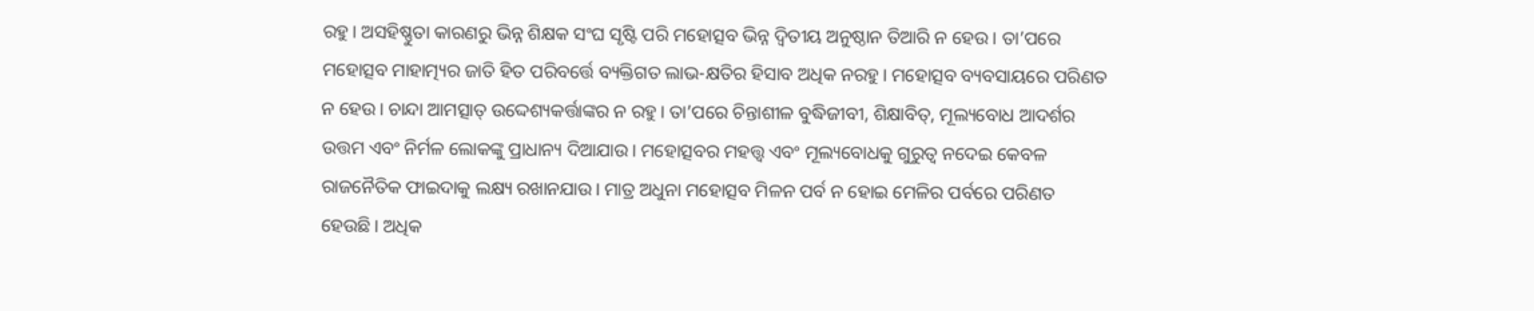ରହୁ। ଅସହିଷ୍ଣୁତା କାରଣରୁ ଭିନ୍ନ ଶିକ୍ଷକ ସଂଘ ସୃଷ୍ଟି ପରି ମହୋତ୍ସବ ଭିନ୍ନ ଦ୍ୱିତୀୟ ଅନୁଷ୍ଠାନ ତିଆରି ନ ହେଉ। ତା’ପରେ ମହୋତ୍ସବ ମାହାତ୍ମ୍ୟର ଜାତି ହିତ ପରିବର୍ତ୍ତେ ବ୍ୟକ୍ତିଗତ ଲାଭ-କ୍ଷତିର ହିସାବ ଅଧିକ ନରହୁ। ମହୋତ୍ସବ ବ୍ୟବସାୟରେ ପରିଣତ ନ ହେଉ। ଚାନ୍ଦା ଆମତ୍ସାତ୍‌ ଉଦ୍ଦେଶ୍ୟକର୍ତ୍ତାଙ୍କର ନ ରହୁ। ତା’ପରେ ଚିନ୍ତାଶୀଳ ବୁଦ୍ଧିଜୀବୀ, ଶିକ୍ଷାବିତ୍‌, ମୂଲ୍ୟବୋଧ ଆଦର୍ଶର ଉତ୍ତମ ଏବଂ ନିର୍ମଳ ଲୋକଙ୍କୁ ପ୍ରାଧାନ୍ୟ ଦିଆଯାଉ। ମହୋତ୍ସବର ମହତ୍ତ୍ୱ ଏବଂ ମୂଲ୍ୟବୋଧକୁ ଗୁରୁତ୍ୱ ନଦେଇ କେବଳ ରାଜନୈତିକ ଫାଇଦାକୁ ଲକ୍ଷ୍ୟ ରଖାନଯାଉ। ମାତ୍ର ଅଧୁନା ମହୋତ୍ସବ ମିଳନ ପର୍ବ ନ ହୋଇ ମେଳିର ପର୍ବରେ ପରିଣତ ହେଉଛି। ଅଧିକ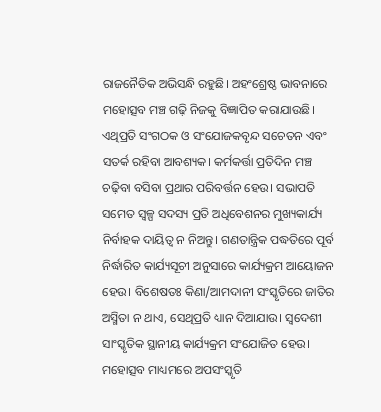ରାଜନୈତିକ ଅଭିସନ୍ଧି ରହୁଛି। ଅହଂଶ୍ରେଷ୍ଠ ଭାବନାରେ ମହୋତ୍ସବ ମଞ୍ଚ ଗଢ଼ି ନିଜକୁ ବିଜ୍ଞାପିତ କରାଯାଉଛି। ଏଥିପ୍ରତି ସଂଗଠକ ଓ ସଂଯୋଜକବୃନ୍ଦ ସଚେତନ ଏବଂ ସତର୍କ ରହିବା ଆବଶ୍ୟକ। କର୍ମକର୍ତ୍ତା ପ୍ରତିଦିନ ମଞ୍ଚ ଚଢ଼ିବା ବସିବା ପ୍ରଥାର ପରିବର୍ତ୍ତନ ହେଉ। ସଭାପତି ସମେତ ସ୍ବଳ୍ପ ସଦସ୍ୟ ପ୍ରତି ଅଧିବେଶନର ମୁଖ୍ୟକାର୍ଯ୍ୟ ନିର୍ବାହକ ଦାୟିତ୍ୱ ନ ନିଅନ୍ତୁ। ଗଣତାନ୍ତ୍ରିକ ପଦ୍ଧତିରେ ପୂର୍ବ ନିର୍ଦ୍ଧାରିତ କାର୍ଯ୍ୟସୂଚୀ ଅନୁସାରେ କାର୍ଯ୍ୟକ୍ରମ ଆୟୋଜନ ହେଉ। ବିଶେଷତଃ କିଣା/ଆମଦାନୀ ସଂସ୍କୃତିରେ ଜାତିର ଅସ୍ମିତା ନ ଥାଏ, ସେଥିପ୍ରତି ଧ୍ୟାନ ଦିଆଯାଉ। ସ୍ବଦେଶୀ ସାଂସ୍କୃତିକ ସ୍ଥାନୀୟ କାର୍ଯ୍ୟକ୍ରମ ସଂଯୋଜିତ ହେଉ। ମହୋତ୍ସବ ମାଧ୍ୟମରେ ଅପସଂସ୍କୃତି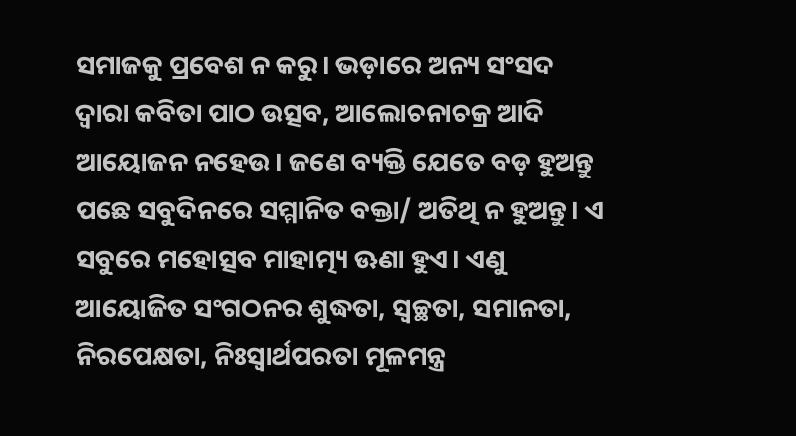ସମାଜକୁ ପ୍ରବେଶ ନ କରୁ। ଭଡ଼ାରେ ଅନ୍ୟ ସଂସଦ ଦ୍ୱାରା କବିତା ପାଠ ଉତ୍ସବ, ଆଲୋଚନାଚକ୍ର ଆଦି ଆୟୋଜନ ନହେଉ। ଜଣେ ବ୍ୟକ୍ତି ଯେତେ ବଡ଼ ହୁଅନ୍ତୁ ପଛେ ସବୁଦିନରେ ସମ୍ମାନିତ ବକ୍ତା/ ଅତିଥି ନ ହୁଅନ୍ତୁ। ଏ ସବୁରେ ମହୋତ୍ସବ ମାହାତ୍ମ୍ୟ ଊଣା ହୁଏ। ଏଣୁ ଆୟୋଜିତ ସଂଗଠନର ଶୁଦ୍ଧତା, ସ୍ବଚ୍ଛତା, ସମାନତା, ନିରପେକ୍ଷତା, ନିଃସ୍ବାର୍ଥପରତା ମୂଳମନ୍ତ୍ର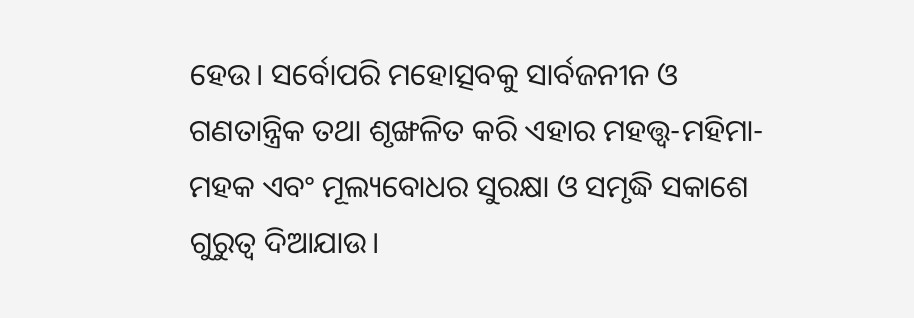ହେଉ। ସର୍ବୋପରି ମହୋତ୍ସବକୁ ସାର୍ବଜନୀନ ଓ ଗଣତାନ୍ତ୍ରିକ ତଥା ଶୃଙ୍ଖଳିତ କରି ଏହାର ମହତ୍ତ୍ୱ-ମହିମା-ମହକ ଏବଂ ମୂଲ୍ୟବୋଧର ସୁରକ୍ଷା ଓ ସମୃଦ୍ଧି ସକାଶେ ଗୁରୁତ୍ୱ ଦିଆଯାଉ।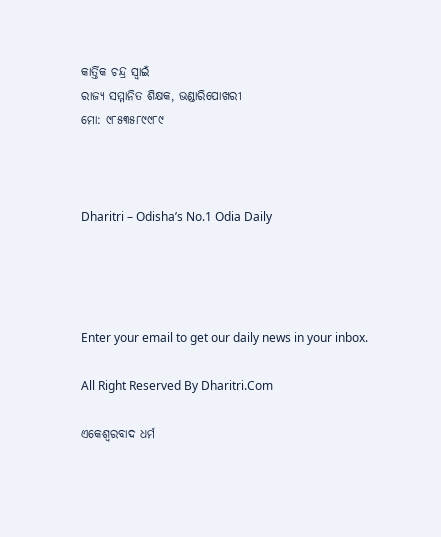କାର୍ତ୍ତିକ ଚନ୍ଦ୍ର ସ୍ବାଇଁ
ରାଜ୍ୟ ସମ୍ମାନିତ ଶିକ୍ଷକ, ଭଣ୍ଡାରିପୋଖରୀ
ମୋ: ୯୮୫୩୫୮୯୯୮୯



Dharitri – Odisha’s No.1 Odia Daily




Enter your email to get our daily news in your inbox.

All Right Reserved By Dharitri.Com

ଏକେଶ୍ୱରବାଦ ଧର୍ମ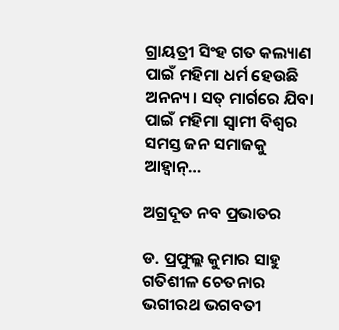ଗ୍ରାୟତ୍ରୀ ସିଂହ ଗତ କଲ୍ୟାଣ ପାଇଁ ମହିମା ଧର୍ମ ହେଉଛି ଅନନ୍ୟ। ସତ୍‌ ମାର୍ଗରେ ଯିବା ପାଇଁ ମହିମା ସ୍ବାମୀ ବିଶ୍ୱର ସମସ୍ତ ଜନ ସମାଜକୁ ଆହ୍ବାନ୍‌…

ଅଗ୍ରଦୂତ ନବ ପ୍ରଭାତର

ଡ. ପ୍ରଫୁଲ୍ଲ କୁମାର ସାହୁ ଗତିଶୀଳ ଚେତନାର ଭଗୀରଥ ଭଗବତୀ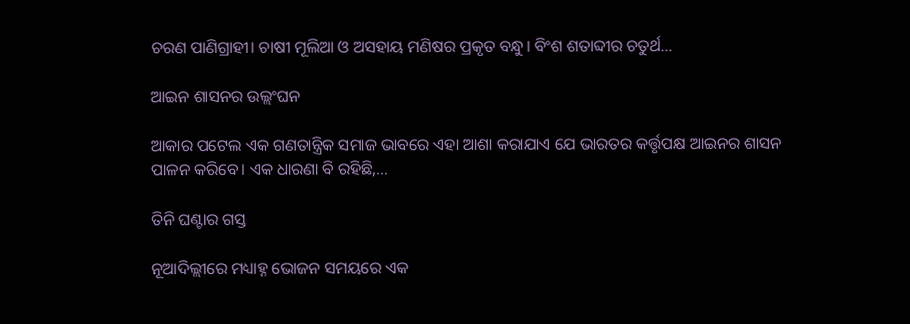ଚରଣ ପାଣିଗ୍ରାହୀ। ଚାଷୀ ମୂଲିଆ ଓ ଅସହାୟ ମଣିଷର ପ୍ରକୃତ ବନ୍ଧୁ। ବିଂଶ ଶତାବ୍ଦୀର ଚତୁର୍ଥ…

ଆଇନ ଶାସନର ଉଲ୍ଲଂଘନ

ଆକାର ପଟେଲ ଏକ ଗଣତାନ୍ତ୍ରିକ ସମାଜ ଭାବରେ ଏହା ଆଶା କରାଯାଏ ଯେ ଭାରତର କର୍ତ୍ତୃପକ୍ଷ ଆଇନର ଶାସନ ପାଳନ କରିବେ। ଏକ ଧାରଣା ବି ରହିଛି,…

ତିନି ଘଣ୍ଟାର ଗସ୍ତ

ନୂଆଦିଲ୍ଲୀରେ ମଧ୍ୟାହ୍ନ ଭୋଜନ ସମୟରେ ଏକ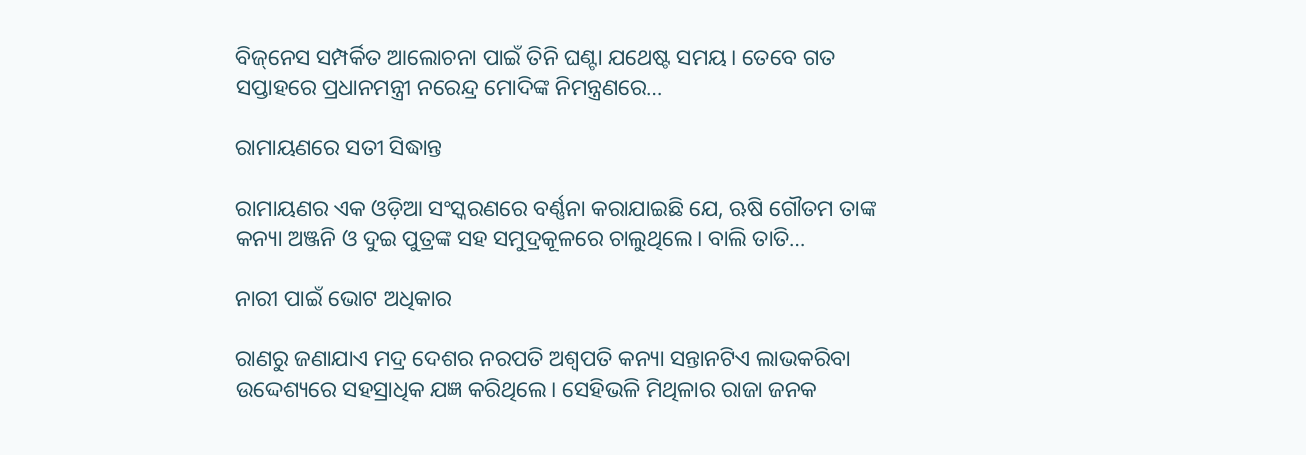ବିଜ୍‌ନେସ ସମ୍ପର୍କିତ ଆଲୋଚନା ପାଇଁ ତିନି ଘଣ୍ଟା ଯଥେଷ୍ଟ ସମୟ। ତେବେ ଗତ ସପ୍ତାହରେ ପ୍ରଧାନମନ୍ତ୍ରୀ ନରେନ୍ଦ୍ର ମୋଦିଙ୍କ ନିମନ୍ତ୍ରଣରେ…

ରାମାୟଣରେ ସତୀ ସିଦ୍ଧାନ୍ତ

ରାମାୟଣର ଏକ ଓଡ଼ିଆ ସଂସ୍କରଣରେ ବର୍ଣ୍ଣନା କରାଯାଇଛି ଯେ, ଋଷି ଗୌତମ ତାଙ୍କ କନ୍ୟା ଅଞ୍ଜନି ଓ ଦୁଇ ପୁତ୍ରଙ୍କ ସହ ସମୁଦ୍ରକୂଳରେ ଚାଲୁଥିଲେ। ବାଲି ତାତି…

ନାରୀ ପାଇଁ ଭୋଟ ଅଧିକାର

ରାଣରୁ ଜଣାଯାଏ ମଦ୍ର ଦେଶର ନରପତି ଅଶ୍ୱପତି କନ୍ୟା ସନ୍ତାନଟିଏ ଲାଭକରିବା ଉଦ୍ଦେଶ୍ୟରେ ସହସ୍ରାଧିକ ଯଜ୍ଞ କରିଥିଲେ। ସେହିଭଳି ମିଥିଳାର ରାଜା ଜନକ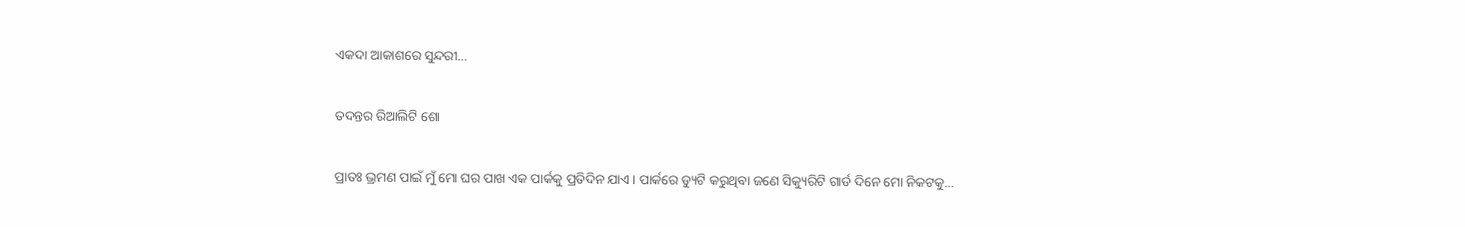ଏକଦା ଆକାଶରେ ସୁନ୍ଦରୀ…

ତଦନ୍ତର ରିଆଲିଟି ଶୋ

ପ୍ରାତଃ ଭ୍ରମଣ ପାଇଁ ମୁଁ ମୋ ଘର ପାଖ ଏକ ପାର୍କକୁ ପ୍ରତିଦିନ ଯାଏ। ପାର୍କରେ ଡ୍ୟୁଟି କରୁଥିବା ଜଣେ ସିକ୍ୟୁରିଟି ଗାର୍ଡ ଦିନେ ମୋ ନିକଟକୁ…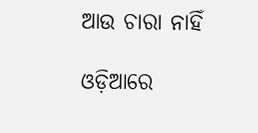ଆଉ ଚାରା ନାହିଁ

ଓଡ଼ିଆରେ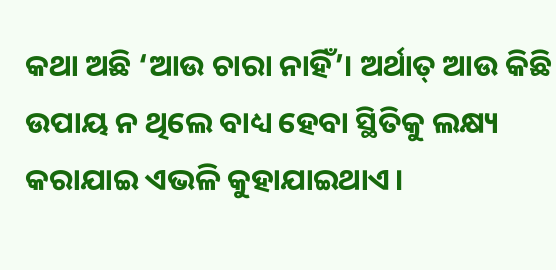କଥା ଅଛି ‘ଆଉ ଚାରା ନାହିଁ’। ଅର୍ଥାତ୍‌ ଆଉ କିଛି ଉପାୟ ନ ଥିଲେ ବାଧ୍ୟ ହେବା ସ୍ଥିତିକୁ ଲକ୍ଷ୍ୟ କରାଯାଇ ଏଭଳି କୁହାଯାଇଥାଏ।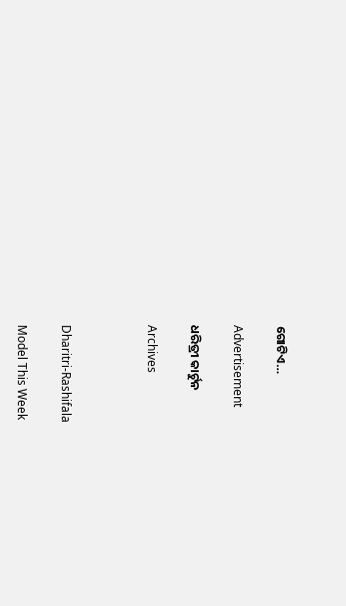ଗୋଟିଏ…

Advertisement

ଧରିତ୍ରୀ କାର୍ଟୁନ

Archives



Dharitri-Rashifala

Model This Week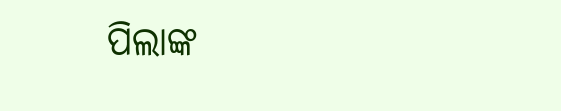ପିଲାଙ୍କ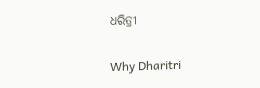ଧରିତ୍ରୀ

Why Dharitri